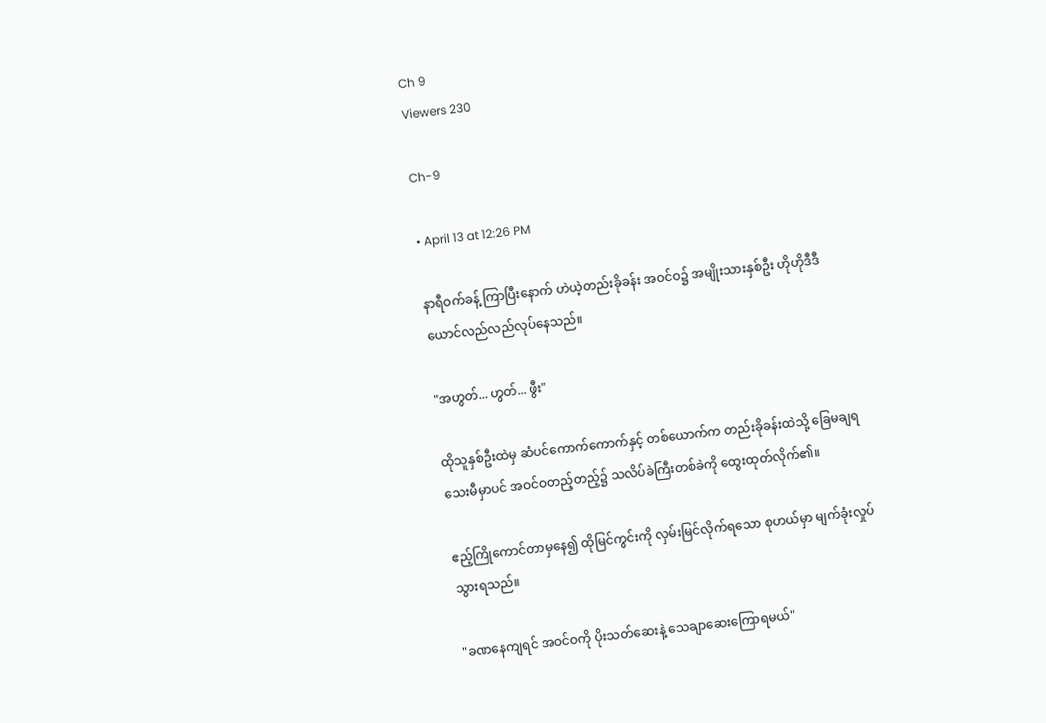Ch 9
Viewers 230

Ch-9

• April 13 at 12:26 PM

နာရီဝက်ခန့် ကြာပြီးနောက် ဟဲယဲ့တည်းခိုခန်း အဝင်ဝ၌ အမျိုးသားနှစ်ဦး ဟိုဟိုဒီဒီ ယောင်လည်လည်လုပ်နေသည်။

"အဟွတ်... ဟွတ်... ဖွီး"

ထိုသူနှစ်ဦးထဲမှ ဆံပင်ကောက်ကောက်နှင့် တစ်ယောက်က တည်းခိုခန်းထဲသို့ ခြေမချရသေးမီမှာပင် အဝင်ဝတည့်တည့်၌ သလိပ်ခဲကြီးတစ်ခဲကို ထွေးထုတ်လိုက်၏။

ဧည့်ကြိုကောင်တာမှနေ၍ ထိုမြင်ကွင်းကို လှမ်းမြင်လိုက်ရသော စုဟယ်မှာ မျက်ခုံးလှုပ်သွားရသည်။

"ခဏနေကျရင် အဝင်ဝကို ပိုးသတ်ဆေးနဲ့ သေချာဆေးကြောရမယ်"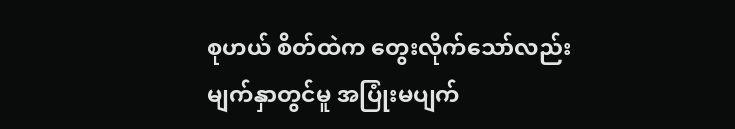စုဟယ် စိတ်ထဲက တွေးလိုက်သော်လည်း မျက်နှာတွင်မူ အပြုံးမပျက်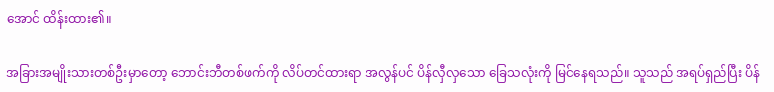အောင် ထိန်းထား၏။

အခြားအမျိုးသားတစ်ဦးမှာတော့ ဘောင်းဘီတစ်ဖက်ကို လိပ်တင်ထားရာ အလွန်ပင် ပိန်လှီလှသော ခြေသလုံးကို မြင်နေရသည်။ သူသည် အရပ်ရှည်ပြီး ပိန်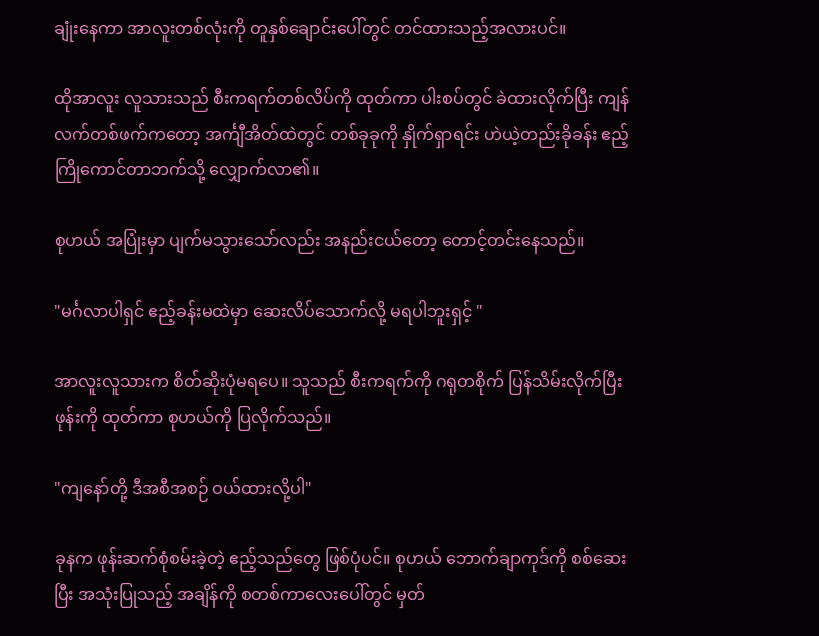ချုံးနေကာ အာလူးတစ်လုံးကို တူနှစ်ချောင်းပေါ်တွင် တင်ထားသည့်အလားပင်။

ထိုအာလူး လူသားသည် စီးကရက်တစ်လိပ်ကို ထုတ်ကာ ပါးစပ်တွင် ခဲထားလိုက်ပြီး ကျန်လက်တစ်ဖက်ကတော့ အင်္ကျီအိတ်ထဲတွင် တစ်ခုခုကို နှိုက်ရှာရင်း ဟဲယဲ့တည်းခိုခန်း ဧည့်ကြိုကောင်တာဘက်သို့ လျှောက်လာ၏။

စုဟယ် အပြုံးမှာ ပျက်မသွားသော်လည်း အနည်းငယ်တော့ တောင့်တင်းနေသည်။

"မင်္ဂလာပါရှင် ဧည့်ခန်းမထဲမှာ ဆေးလိပ်သောက်လို့ မရပါဘူးရှင့် "

အာလူးလူသားက စိတ်ဆိုးပုံမရပေ။ သူသည် စီးကရက်ကို ဂရုတစိုက် ပြန်သိမ်းလိုက်ပြီး ဖုန်းကို ထုတ်ကာ စုဟယ်ကို ပြလိုက်သည်။

"ကျနော်တို့ ဒီအစီအစဉ် ဝယ်ထားလို့ပါ"

ခုနက ဖုန်းဆက်စုံစမ်းခဲ့တဲ့ ဧည့်သည်တွေ ဖြစ်ပုံပင်။ စုဟယ် ဘောက်ချာကုဒ်ကို စစ်ဆေးပြီး အသုံးပြုသည့် အချိန်ကို စတစ်ကာလေးပေါ်တွင် မှတ်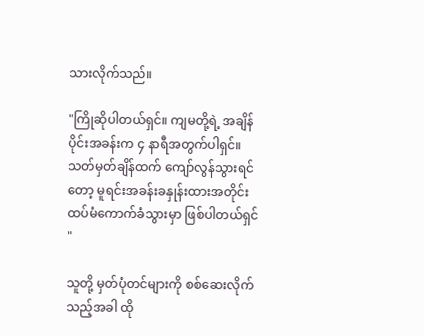သားလိုက်သည်။

"ကြိုဆိုပါတယ်ရှင်။ ကျမတို့ရဲ့ အချိန်ပိုင်းအခန်းက ၄ နာရီအတွက်ပါရှင်။ သတ်မှတ်ချိန်ထက် ကျော်လွန်သွားရင်တော့ မူရင်းအခန်းခနှုန်းထားအတိုင်း ထပ်မံကောက်ခံသွားမှာ ဖြစ်ပါတယ်ရှင် "

သူတို့ မှတ်ပုံတင်များကို စစ်ဆေးလိုက်သည့်အခါ ထို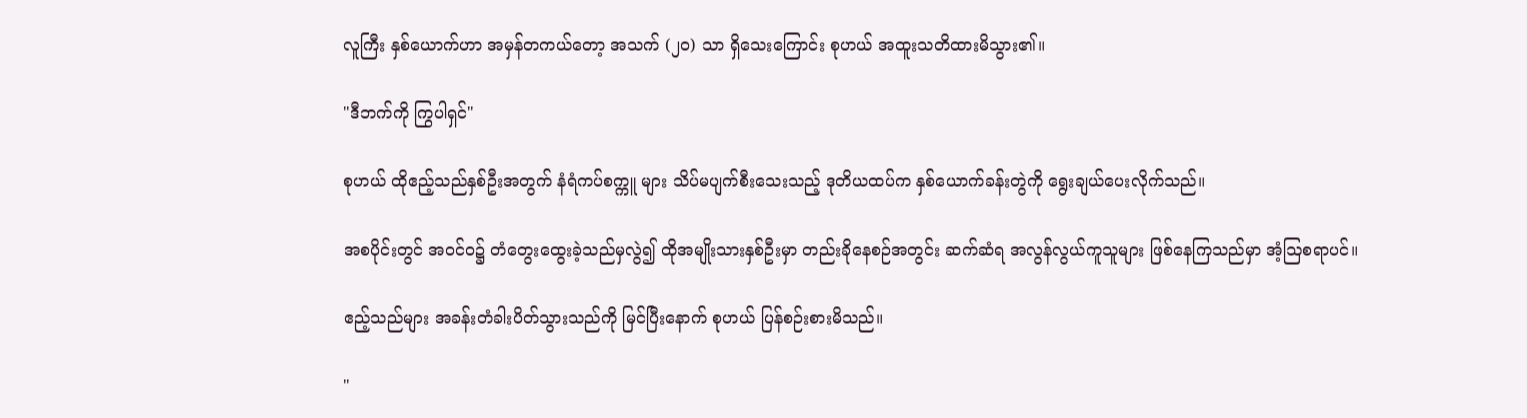လူကြီး နှစ်ယောက်ဟာ အမှန်တကယ်တော့ အသက် (၂၀) သာ ရှိသေးကြောင်း စုဟယ် အထူးသတိထားမိသွား၏။

"ဒီဘက်ကို ကြွပါရှင်"

စုဟယ် ထိုဧည့်သည်နှစ်ဦးအတွက် နံရံကပ်စက္ကူ များ သိပ်မပျက်စီးသေးသည့် ဒုတိယထပ်က နှစ်ယောက်ခန်းတွဲကို ရွေးချယ်ပေးလိုက်သည်။

အစပိုင်းတွင် အဝင်ဝ၌ တံတွေးထွေးခဲ့သည်မှလွဲ၍ ထိုအမျိုးသားနှစ်ဦးမှာ တည်းခိုနေစဉ်အတွင်း ဆက်ဆံရ အလွန်လွယ်ကူသူများ ဖြစ်နေကြသည်မှာ အံ့ဩစရာပင်။

ဧည့်သည်များ အခန်းတံခါးပိတ်သွားသည်ကို မြင်ပြီးနောက် စုဟယ် ပြန်စဉ်းစားမိသည်။

"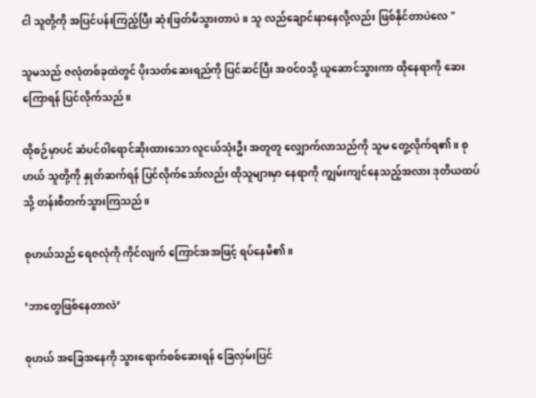ငါ သူတို့ကို အပြင်ပန်းကြည့်ပြီး ဆုံးဖြတ်မိသွားတာပဲ။ သူ လည်ချောင်းနာနေလို့လည်း ဖြစ်နိုင်တာပဲလေ "

သူမသည် ဇလုံတစ်ခုထဲတွင် ပိုးသတ်ဆေးရည်ကို ပြင်ဆင်ပြီး အဝင်ဝသို့ ယူဆောင်သွားကာ ထိုနေရာကို ဆေးကြောရန် ပြင်လိုက်သည်။

ထိုစဉ်မှာပင် ဆံပင်ဝါရောင်ဆိုးထားသော လူငယ်သုံးဦး အတူတူ လျှောက်လာသည်ကို သူမ တွေ့လိုက်ရ၏။ စုဟယ် သူတို့ကို နှုတ်ဆက်ရန် ပြင်လိုက်သော်လည်း ထိုသူများမှာ နေရာကို ကျွမ်းကျင်နေသည့်အလား ဒုတိယထပ်သို့ တန်းစီတက်သွားကြသည်။

စုဟယ်သည် ရေဇလုံကို ကိုင်လျက် ကြောင်အအဖြင့် ရပ်နေမိ၏။

‘ဘာတွေဖြစ်နေတာလဲ’

စုဟယ် အခြေအနေကို သွားရောက်စစ်ဆေးရန် ခြေလှမ်းပြင်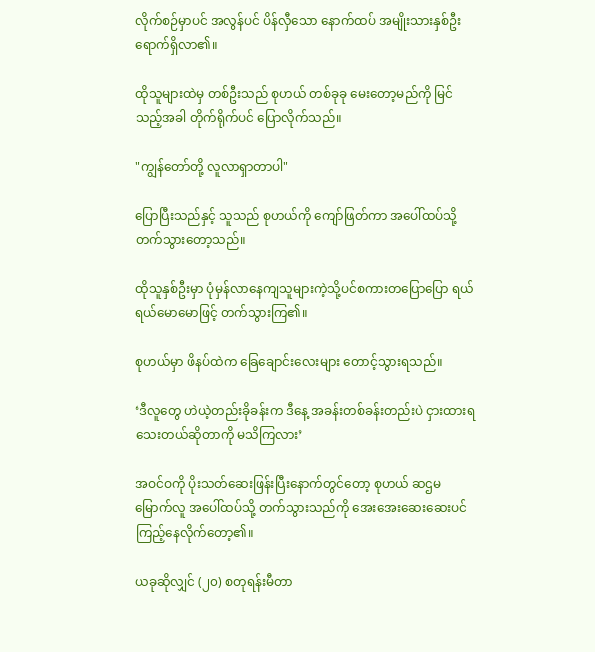လိုက်စဉ်မှာပင် အလွန်ပင် ပိန်လှီသော နောက်ထပ် အမျိုးသားနှစ်ဦး ရောက်ရှိလာ၏။

ထိုသူများထဲမှ တစ်ဦးသည် စုဟယ် တစ်ခုခု မေးတော့မည်ကို မြင်သည့်အခါ တိုက်ရိုက်ပင် ပြောလိုက်သည်။

"ကျွန်တော်တို့ လူလာရှာတာပါ"

ပြောပြီးသည်နှင့် သူသည် စုဟယ်ကို ကျော်ဖြတ်ကာ အပေါ်ထပ်သို့ တက်သွားတော့သည်။

ထိုသူနှစ်ဦးမှာ ပုံမှန်လာနေကျသူများကဲ့သို့ပင်စကားတပြောပြော ရယ်ရယ်မောမောဖြင့် တက်သွားကြ၏။

စုဟယ်မှာ ဖိနပ်ထဲက ခြေချောင်းလေးများ တောင့်သွားရသည်။

‘ဒီလူတွေ ဟဲယဲ့တည်းခိုခန်းက ဒီနေ့ အခန်းတစ်ခန်းတည်းပဲ ငှားထားရသေးတယ်ဆိုတာကို မသိကြလား’

အဝင်ဝကို ပိုးသတ်ဆေးဖြန်းပြီးနောက်တွင်တော့ စုဟယ် ဆဌမမြောက်လူ အပေါ်ထပ်သို့ တက်သွားသည်ကို အေးအေးဆေးဆေးပင် ကြည့်နေလိုက်တော့၏။

ယခုဆိုလျှင် (၂၀) စတုရန်းမီတာ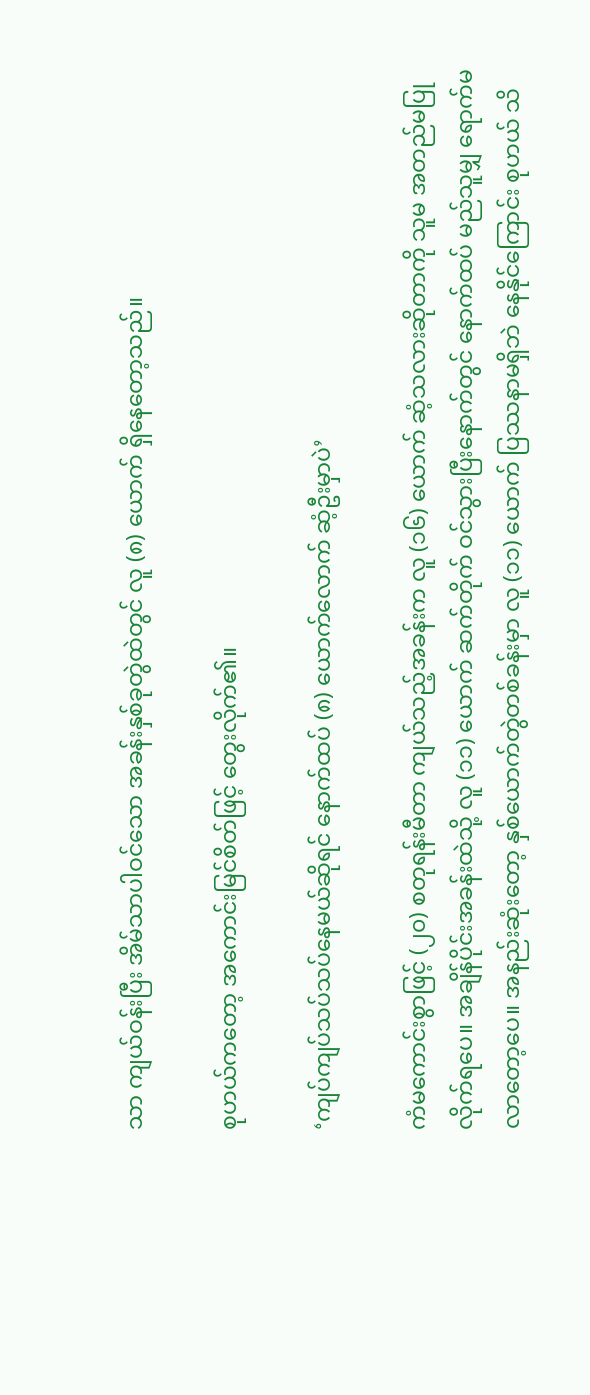သာ ကျယ်ဝန်းပြီး အိမ်သာပါဝင်သော အခန်းနှစ်ခုတွဲထဲတွင် လူ (၈) ယောက် ရှိနေတော့သည်။

စုဟယ်ကတော့ အကောင်းမြင်စိတ်ဖြင့် တွေးလိုက်၏။

‘ကျပ်ကျပ်သပ်သပ်နေမယ်ဆိုရင် နောက်ထပ် (၈) ယောက်လောက် ဆံ့ဦးမှာပဲ’

ကံမကောင်းစွာဖြင့် (၂၀) စတုရန်းမီတာ ကျယ်သည့်အခန်းက လူ (၁၆) ယောက် ဆံ့သလားဆိုတာကို သူမ အတည်မပြုလိုက်ရပေ။ အချိန်ပိုင်းအခန်းထဲသို့ လူ (၁၁) ယောက် ဆက်တိုက် ဝင်သွားပြီးနောက်တွင် နောက်ထပ် မည်သူမျှ ရောက်မလာတော့ပေ။ အနည်းဆုံးတော့ နှစ်ယောက်တွဲတစ်ခန်းမှာ လူ (၁၁) ယောက် ပြဿနာမရှိဘဲ နေနိုင်ကြောင်း စုဟယ် သိ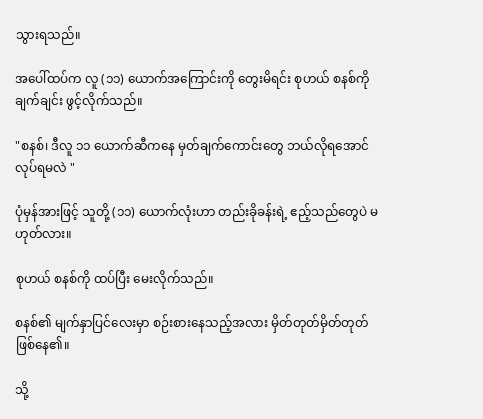သွားရသည်။

အပေါ်ထပ်က လူ (၁၁) ယောက်အကြောင်းကို တွေးမိရင်း စုဟယ် စနစ်ကို ချက်ချင်း ဖွင့်လိုက်သည်။

"စနစ်၊ ဒီလူ ၁၁ ယောက်ဆီကနေ မှတ်ချက်ကောင်းတွေ ဘယ်လိုရအောင် လုပ်ရမလဲ "

ပုံမှန်အားဖြင့် သူတို့ (၁၁) ယောက်လုံးဟာ တည်းခိုခန်းရဲ့ ဧည့်သည်တွေပဲ မဟုတ်လား။

စုဟယ် စနစ်ကို ထပ်ပြီး မေးလိုက်သည်။

စနစ်၏ မျက်နှာပြင်လေးမှာ စဉ်းစားနေသည့်အလား မှိတ်တုတ်မှိတ်တုတ် ဖြစ်နေ၏။

သို့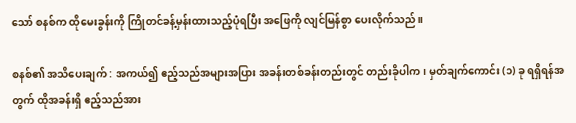သော် စနစ်က ထိုမေးခွန်းကို ကြိုတင်ခန့်မှန်းထားသည့်ပုံရပြီး အဖြေကို လျင်မြန်စွာ ပေးလိုက်သည်။

စနစ်၏ အသိပေးချက် : အကယ်၍ ဧည့်သည်အများအပြား အခန်းတစ်ခန်းတည်းတွင် တည်းခိုပါက၊ မှတ်ချက်ကောင်း (၁) ခု ရရှိရန်အတွက် ထိုအခန်းရှိ ဧည့်သည်အား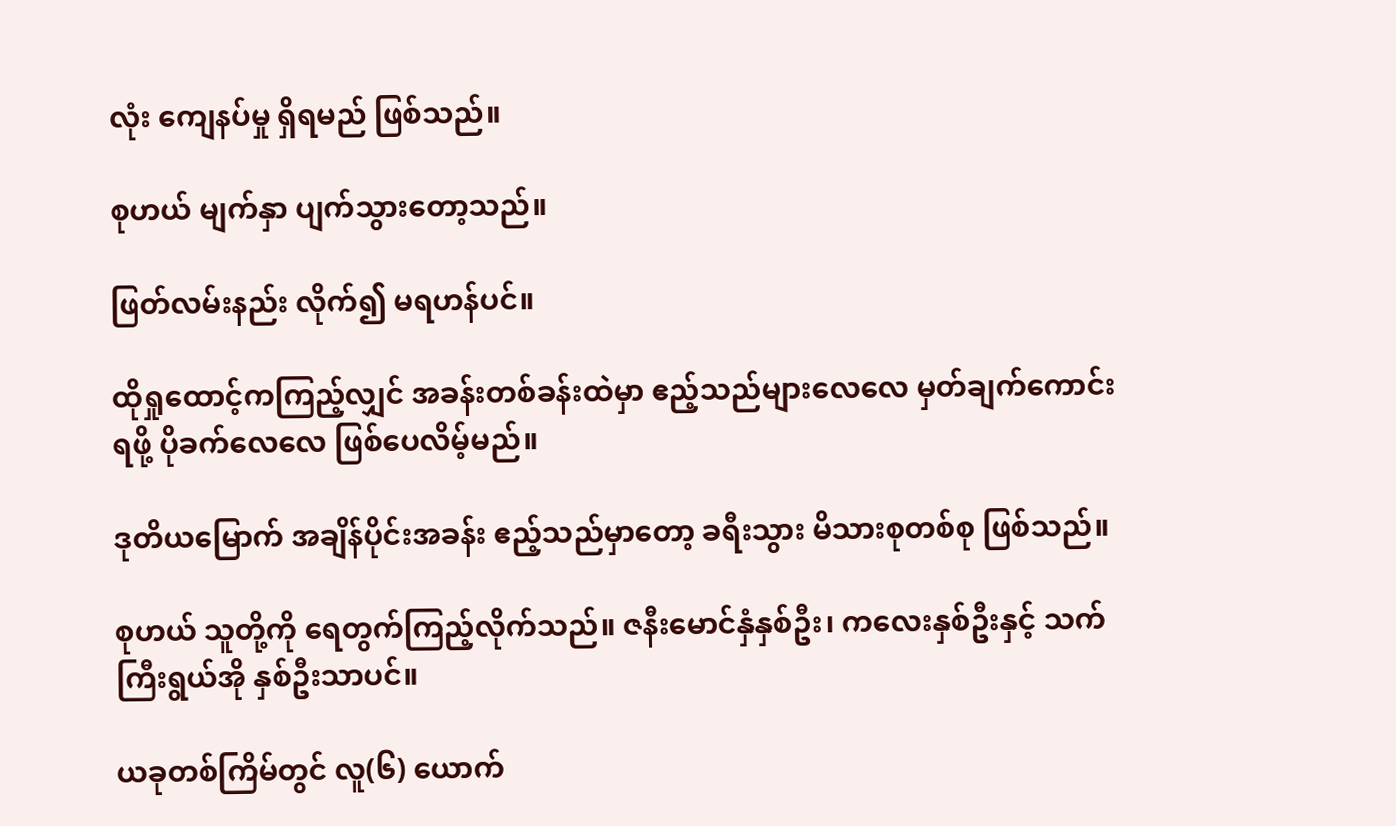လုံး ကျေနပ်မှု ရှိရမည် ဖြစ်သည်။

စုဟယ် မျက်နှာ ပျက်သွားတော့သည်။

ဖြတ်လမ်းနည်း လိုက်၍ မရဟန်ပင်။

ထိုရှုထောင့်ကကြည့်လျှင် အခန်းတစ်ခန်းထဲမှာ ဧည့်သည်များလေလေ မှတ်ချက်ကောင်းရဖို့ ပိုခက်လေလေ ဖြစ်ပေလိမ့်မည်။

ဒုတိယမြောက် အချိန်ပိုင်းအခန်း ဧည့်သည်မှာတော့ ခရီးသွား မိသားစုတစ်စု ဖြစ်သည်။

စုဟယ် သူတို့ကို ရေတွက်ကြည့်လိုက်သည်။ ဇနီးမောင်နှံနှစ်ဦး၊ ကလေးနှစ်ဦးနှင့် သက်ကြီးရွယ်အို နှစ်ဦးသာပင်။

ယခုတစ်ကြိမ်တွင် လူ(၆) ယောက်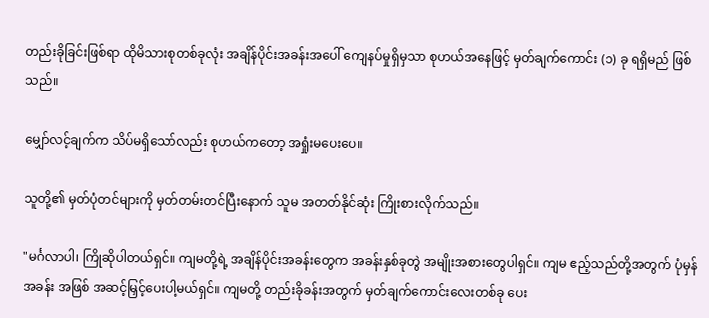တည်းခိုခြင်းဖြစ်ရာ ထိုမိသားစုတစ်ခုလုံး အချိန်ပိုင်းအခန်းအပေါ် ကျေနပ်မှုရှိမှသာ စုဟယ်အနေဖြင့် မှတ်ချက်ကောင်း (၁) ခု ရရှိမည် ဖြစ်သည်။

မျှော်လင့်ချက်က သိပ်မရှိသော်လည်း စုဟယ်ကတော့ အရှုံးမပေးပေ။

သူတို့၏ မှတ်ပုံတင်များကို မှတ်တမ်းတင်ပြီးနောက် သူမ အတတ်နိုင်ဆုံး ကြိုးစားလိုက်သည်။

"မင်္ဂလာပါ၊ ကြိုဆိုပါတယ်ရှင်။ ကျမတို့ရဲ့ အချိန်ပိုင်းအခန်းတွေက အခန်းနှစ်ခုတွဲ အမျိုးအစားတွေပါရှင်။ ကျမ ဧည့်သည်တို့အတွက် ပုံမှန်အခန်း အဖြစ် အဆင့်မြှင့်ပေးပါ့မယ်ရှင်။ ကျမတို့ တည်းခိုခန်းအတွက် မှတ်ချက်ကောင်းလေးတစ်ခု ပေး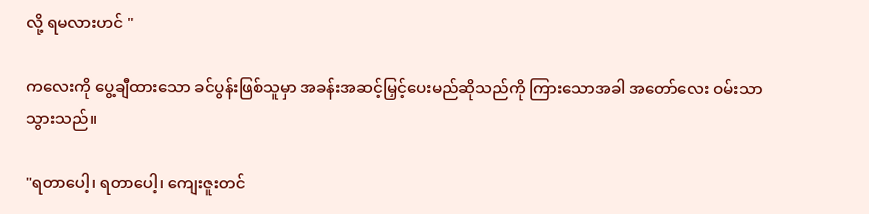လို့ ရမလားဟင် "

ကလေးကို ပွေ့ချီထားသော ခင်ပွန်းဖြစ်သူမှာ အခန်းအဆင့်မြှင့်ပေးမည်ဆိုသည်ကို ကြားသောအခါ အတော်လေး ဝမ်းသာသွားသည်။

"ရတာပေါ့၊ ရတာပေါ့၊ ကျေးဇူးတင်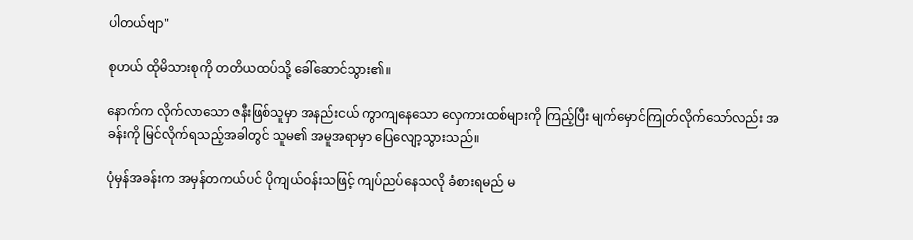ပါတယ်ဗျာ"

စုဟယ် ထိုမိသားစုကို တတိယထပ်သို့ ခေါ်ဆောင်သွား၏။

နောက်က လိုက်လာသော ဇနီးဖြစ်သူမှာ အနည်းငယ် ကွာကျနေသော လှေကားထစ်များကို ကြည့်ပြီး မျက်မှောင်ကြုတ်လိုက်သော်လည်း အခန်းကို မြင်လိုက်ရသည့်အခါတွင် သူမ၏ အမူအရာမှာ ပြေလျော့သွားသည်။

ပုံမှန်အခန်းက အမှန်တကယ်ပင် ပိုကျယ်ဝန်းသဖြင့် ကျပ်ညပ်နေသလို ခံစားရမည် မ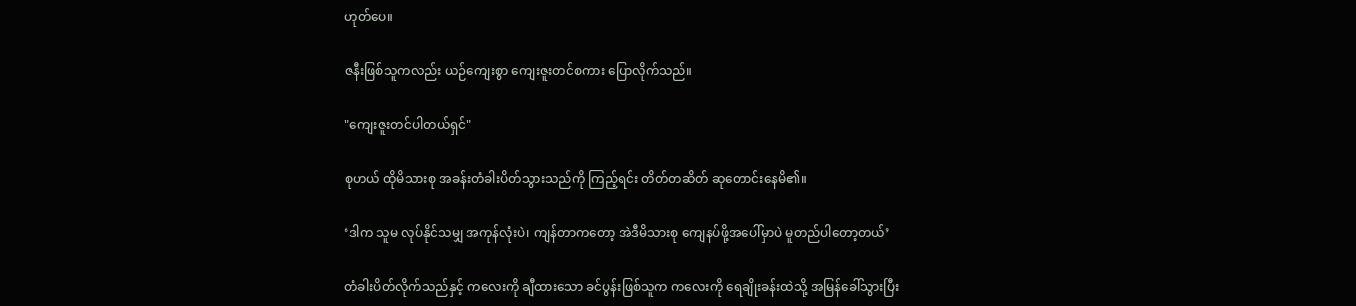ဟုတ်ပေ။

ဇနီးဖြစ်သူကလည်း ယဉ်ကျေးစွာ ကျေးဇူးတင်စကား ပြောလိုက်သည်။

"ကျေးဇူးတင်ပါတယ်ရှင်"

စုဟယ် ထိုမိသားစု အခန်းတံခါးပိတ်သွားသည်ကို ကြည့်ရင်း တိတ်တဆိတ် ဆုတောင်းနေမိ၏။

‘ဒါက သူမ လုပ်နိုင်သမျှ အကုန်လုံးပဲ၊ ကျန်တာကတော့ အဲဒီမိသားစု ကျေနပ်ဖို့အပေါ်မှာပဲ မူတည်ပါတော့တယ်’

တံခါးပိတ်လိုက်သည်နှင့် ကလေးကို ချီထားသော ခင်ပွန်းဖြစ်သူက ကလေးကို ရေချိုးခန်းထဲသို့ အမြန်ခေါ်သွားပြီး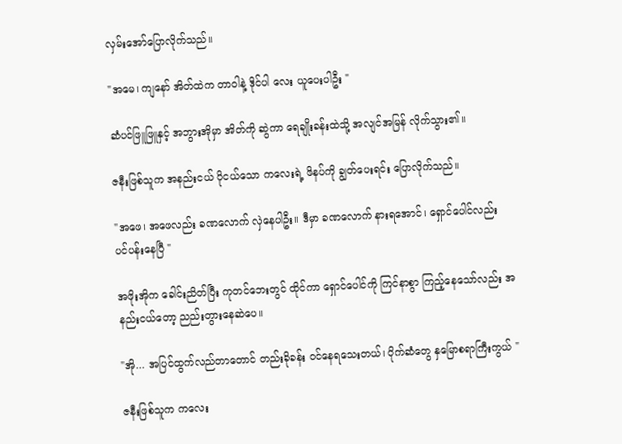လှမ်းအော်ပြောလိုက်သည်။

"အမေ၊ ကျနော် အိတ်ထဲက တာဝါနဲ့ ဒိုင်ပါ လေး ယူပေးပါဦး "

ဆံပင်ဖြူဖြူနှင့် အဘွားအိုမှာ အိတ်ကို ဆွဲကာ ရေချိုးခန်းထဲသို့ အလျင်အမြန် လိုက်သွား၏။

ဇနီးဖြစ်သူက အနည်းငယ် ပိုငယ်သော ကလေးရဲ့ ဖိနပ်ကို ချွတ်ပေးရင်း ပြောလိုက်သည်။

"အဖေ၊ အဖေလည်း ခဏလောက် လှဲနေပါဦး။ ဒီမှာ ခဏလောက် နားရအောင်၊ ရှောင်ပေါင်လည်း ပင်ပန်းနေပြီ "

အဖိုးအိုက ခေါင်းညိတ်ပြီး ကုတင်ဘေးတွင် ထိုင်ကာ ရှောင်ပေါင်ကို ကြင်နာစွာ ကြည့်နေသော်လည်း အနည်းငယ်တော့ ညည်းတွားနေဆဲပေ။

"အို... အပြင်ထွက်လည်တာတောင် တည်းခိုခန်း ဝင်နေရသေးတယ်၊ ပိုက်ဆံတွေ နှမြောစရာကြီးကွယ် "

ဇနီးဖြစ်သူက ကလေး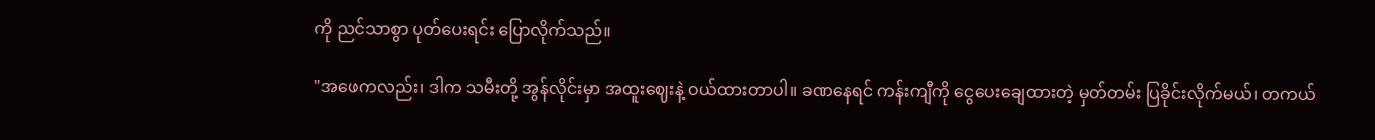ကို ညင်သာစွာ ပုတ်ပေးရင်း ပြောလိုက်သည်။

"အဖေကလည်း၊ ဒါက သမီးတို့ အွန်လိုင်းမှာ အထူးဈေးနဲ့ ဝယ်ထားတာပါ။ ခဏနေရင် ကန်းကျီကို ငွေပေးချေထားတဲ့ မှတ်တမ်း ပြခိုင်းလိုက်မယ်၊ တကယ်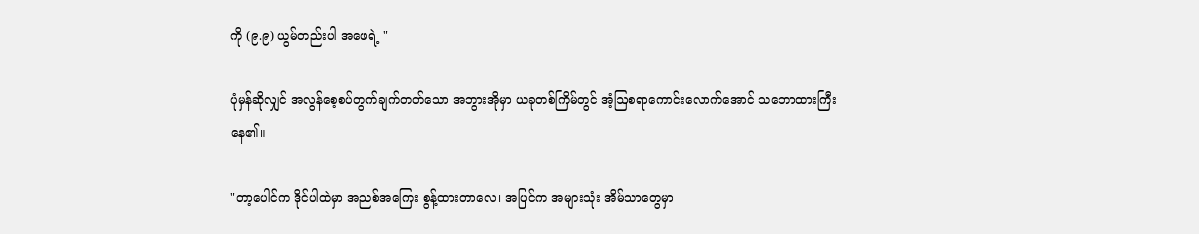ကို (၉.၉) ယွမ်တည်းပါ အဖေရဲ့ "

ပုံမှန်ဆိုလျှင် အလွန်စေ့စပ်တွက်ချက်တတ်သော အဘွားအိုမှာ ယခုတစ်ကြိမ်တွင် အံ့ဩစရာကောင်းလောက်အောင် သဘောထားကြီးနေ၏။

"တာ့ပေါင်က ဒိုင်ပါထဲမှာ အညစ်အကြေး စွန့်ထားတာလေ၊ အပြင်က အများသုံး အိမ်သာတွေမှာ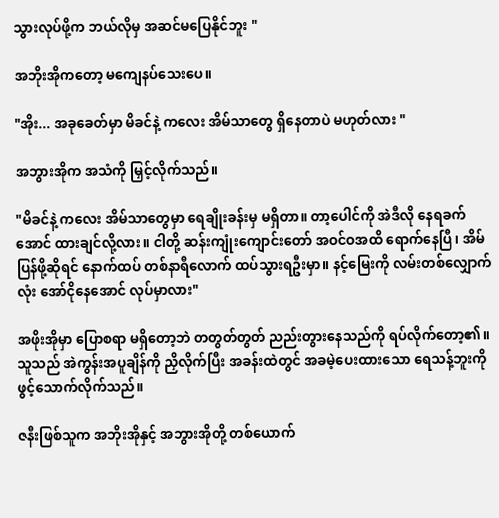သွားလုပ်ဖို့က ဘယ်လိုမှ အဆင်မပြေနိုင်ဘူး "

အဘိုးအိုကတော့ မကျေနပ်သေးပေ။

"အိုး... အခုခေတ်မှာ မိခင်နဲ့ ကလေး အိမ်သာတွေ ရှိနေတာပဲ မဟုတ်လား "

အဘွားအိုက အသံကို မြှင့်လိုက်သည်။

"မိခင်နဲ့ ကလေး အိမ်သာတွေမှာ ရေချိုးခန်းမှ မရှိတာ။ တာ့ပေါင်ကို အဲဒီလို နေရခက်အောင် ထားချင်လို့လား။ ငါတို့ ဆန်းကျုံးကျောင်းတော် အဝင်ဝအထိ ရောက်နေပြီ၊ အိမ်ပြန်ဖို့ဆိုရင် နောက်ထပ် တစ်နာရီလောက် ထပ်သွားရဦးမှာ။ နင့်မြေးကို လမ်းတစ်လျှောက်လုံး အော်ငိုနေအောင် လုပ်မှာလား"

အဖိုးအိုမှာ ပြောစရာ မရှိတော့ဘဲ တတွတ်တွတ် ညည်းတွားနေသည်ကို ရပ်လိုက်တော့၏။သူသည် အဲကွန်းအပူချိန်ကို ညှိလိုက်ပြီး အခန်းထဲတွင် အခမဲ့ပေးထားသော ရေသန့်ဘူးကို ဖွင့်သောက်လိုက်သည်။

ဇနီးဖြစ်သူက အဘိုးအိုနှင့် အဘွားအိုတို့ တစ်ယောက်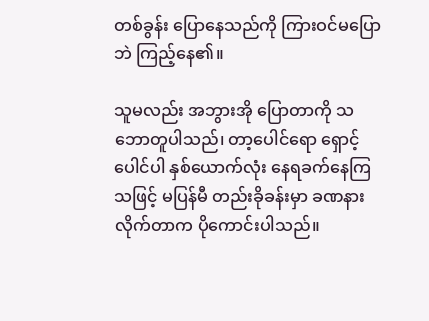တစ်ခွန်း ပြောနေသည်ကို ကြားဝင်မပြောဘဲ ကြည့်နေ၏။

သူမလည်း အဘွားအို ပြောတာကို သဘောတူပါသည်၊ တာ့ပေါင်ရော ရှောင့်ပေါင်ပါ နှစ်ယောက်လုံး နေရခက်နေကြသဖြင့် မပြန်မီ တည်းခိုခန်းမှာ ခဏနားလိုက်တာက ပိုကောင်းပါသည်။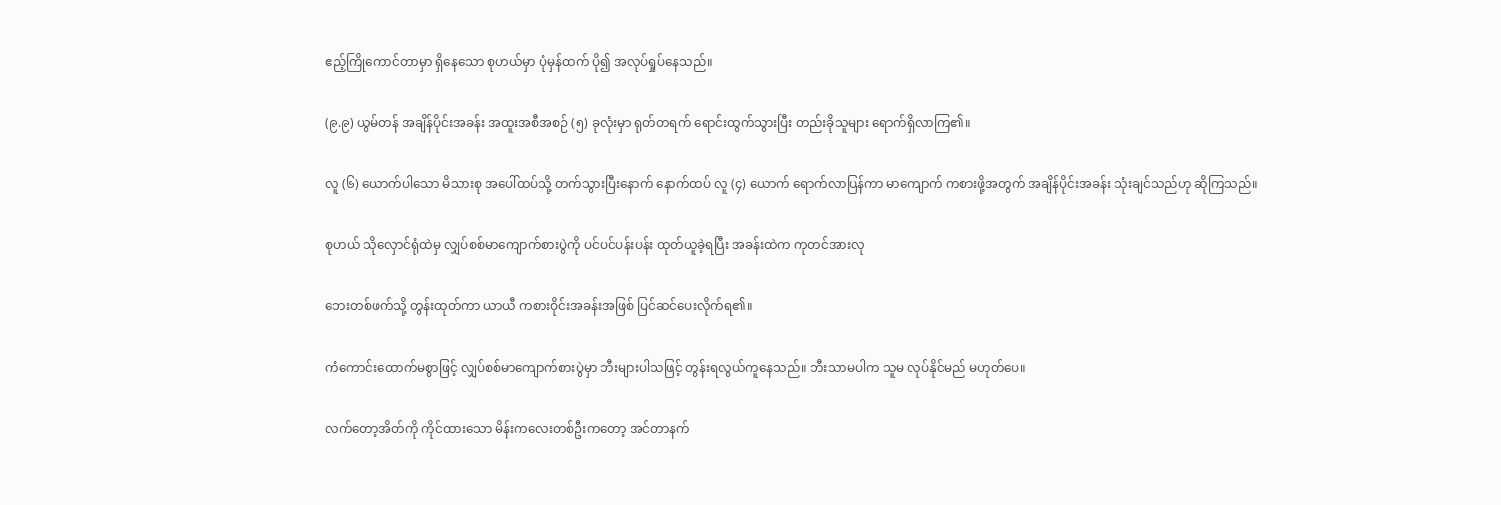ဧည့်ကြိုကောင်တာမှာ ရှိနေသော စုဟယ်မှာ ပုံမှန်ထက် ပို၍ အလုပ်ရှုပ်နေသည်။

(၉.၉) ယွမ်တန် အချိန်ပိုင်းအခန်း အထူးအစီအစဉ် (၅) ခုလုံးမှာ ရုတ်တရက် ရောင်းထွက်သွားပြီး တည်းခိုသူများ ရောက်ရှိလာကြ၏။

လူ (၆) ယောက်ပါသော မိသားစု အပေါ်ထပ်သို့ တက်သွားပြီးနောက် နောက်ထပ် လူ (၄) ယောက် ရောက်လာပြန်ကာ မာကျောက် ကစားဖို့အတွက် အချိန်ပိုင်းအခန်း သုံးချင်သည်ဟု ဆိုကြသည်။

စုဟယ် သိုလှောင်ရုံထဲမှ လျှပ်စစ်မာကျောက်စားပွဲကို ပင်ပင်ပန်းပန်း ထုတ်ယူခဲ့ရပြီး အခန်းထဲက ကုတင်အားလု

ဘေးတစ်ဖက်သို့ တွန်းထုတ်ကာ ယာယီ ကစားဝိုင်းအခန်းအဖြစ် ပြင်ဆင်ပေးလိုက်ရ၏။

ကံကောင်းထောက်မစွာဖြင့် လျှပ်စစ်မာကျောက်စားပွဲမှာ ဘီးများပါသဖြင့် တွန်းရလွယ်ကူနေသည်။ ဘီးသာမပါက သူမ လုပ်နိုင်မည် မဟုတ်ပေ။

လက်တော့အိတ်ကို ကိုင်ထားသော မိန်းကလေးတစ်ဦးကတော့ အင်တာနက်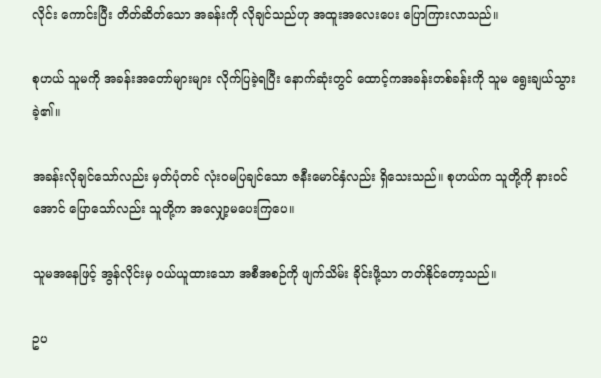လိုင်း ကောင်းပြီး တိတ်ဆိတ်သော အခန်းကို လိုချင်သည်ဟု အထူးအလေးပေး ပြောကြားလာသည်။

စုဟယ် သူမကို အခန်းအတော်များများ လိုက်ပြခဲ့ရပြီး နောက်ဆုံးတွင် ထောင့်ကအခန်းတစ်ခန်းကို သူမ ရွေးချယ်သွားခဲ့၏။

အခန်းလိုချင်သော်လည်း မှတ်ပုံတင် လုံးဝမပြချင်သော ဇနီးမောင်နှံလည်း ရှိသေးသည်။ စုဟယ်က သူတို့ကို နားဝင်အောင် ပြောသော်လည်း သူတို့က အလျှော့မပေးကြပေ။

သူမအနေဖြင့် အွန်လိုင်းမှ ဝယ်ယူထားသော အစီအစဉ်ကို ဖျက်သိမ်း ခိုင်းဖို့သာ တတ်နိုင်တော့သည်။

ဥပ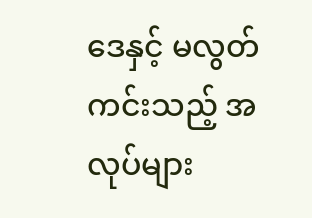ဒေနှင့် မလွတ်ကင်းသည့် အလုပ်များ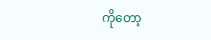ကိုတော့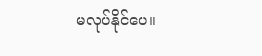မလုပ်နိုင်ပေ။